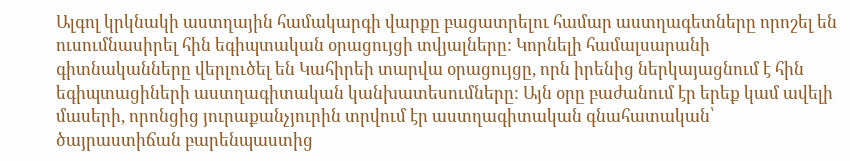Ալգոլ կրկնակի աստղային համակարգի վարքը բացատրելու համար աստղագետները որոշել են ուսումնասիրել հին եգիպտական օրացույցի տվյալները: Կորնելի համալսարանի գիտնականները վերլուծել են Կահիրեի տարվա օրացույցը, որն իրենից ներկայացնում է հին եգիպտացիների աստղագիտական կանխատեսումները: Այն օրը բաժանում էր երեք կամ ավելի մասերի, որոնցից յուրաքանչյուրին տրվում էր աստղագիտական գնահատական՝ ծայրաստիճան բարենպաստից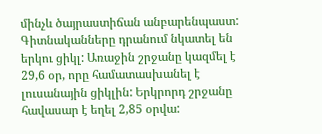մինչև ծայրաստիճան անբարենպաստ:
Գիտնականները դրանում նկատել են երկու ցիկլ: Առաջին շրջանը կազմել է 29,6 օր, որը համատասխանել է լուսանային ցիկլին: Երկրորդ շրջանը հավասար է եղել 2,85 օրվա: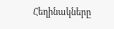Հեղինակները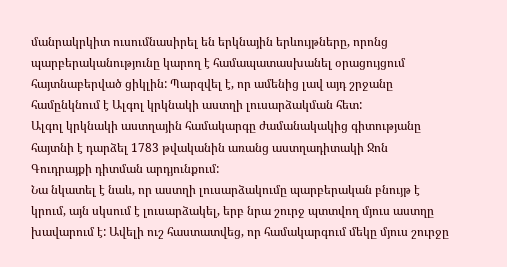մանրակրկիտ ուսումնասիրել են երկնային երևույթները, որոնց պարբերականությունը կարող է համապատասխանել օրացույցում հայտնաբերված ցիկլին: Պարզվել է, որ ամենից լավ այդ շրջանը համընկնում է Ալգոլ կրկնակի աստղի լուսարձակման հետ:
Ալգոլ կրկնակի աստղային համակարգը ժամանակակից գիտությանը հայտնի է դարձել 1783 թվականին առանց աստղադիտակի Ջոն Գուդրայքի դիտման արդյունքում:
Նա նկատել է նաև, որ աստղի լուսարձակումը պարբերական բնույթ է կրում, այն սկսում է լուսարձակել, երբ նրա շուրջ պտտվող մյուս աստղը խավարում է: Ավելի ուշ հաստատվեց, որ համակարգում մեկը մյուս շուրջը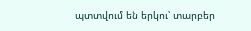պտտվում են երկու՝ տարբեր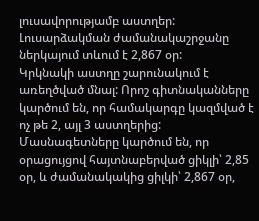լուսավորությամբ աստղեր: Լուսարձակման ժամանակաշրջանը ներկայում տևում է 2,867 օր:
Կրկնակի աստղը շարունակում է առեղծված մնալ: Որոշ գիտնականները կարծում են, որ համակարգը կազմված է ոչ թե 2, այլ 3 աստղերից: Մասնագետները կարծում են, որ օրացույցով հայտնաբերված ցիկլի՝ 2,85 օր, և ժամանակակից ցիլկի՝ 2,867 օր,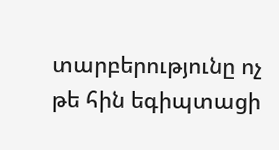տարբերությունը ոչ թե հին եգիպտացի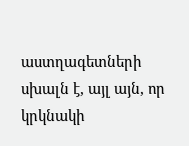աստղագետների սխալն է, այլ այն, որ կրկնակի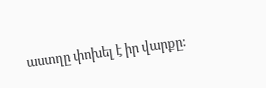աստղը փոխել է իր վարքը: